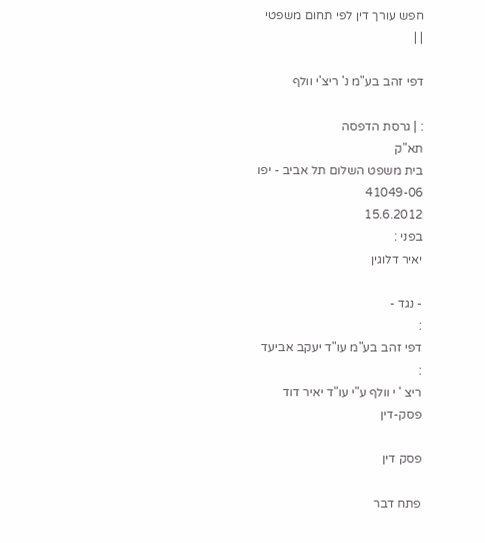חפש עורך דין לפי תחום משפטי
| |

דפי זהב בע"מ נ' ריצ'י וולף

: | גרסת הדפסה
תא"ק
בית משפט השלום תל אביב - יפו
41049-06
15.6.2012
בפני :
יאיר דלוגין

- נגד -
:
דפי זהב בע"מ עו"ד יעקב אביעד
:
ריצ ' י וולף ע"י עו"ד יאיר דוד
פסק-דין

פסק דין

פתח דבר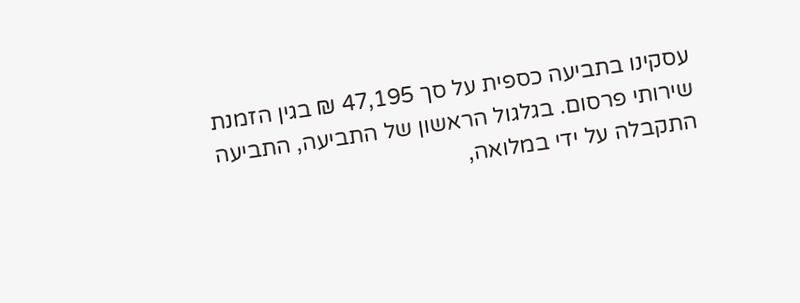עסקינו בתביעה כספית על סך 47,195 ₪ בגין הזמנת שירותי פרסום. בגלגול הראשון של התביעה, התביעה התקבלה על ידי במלואה,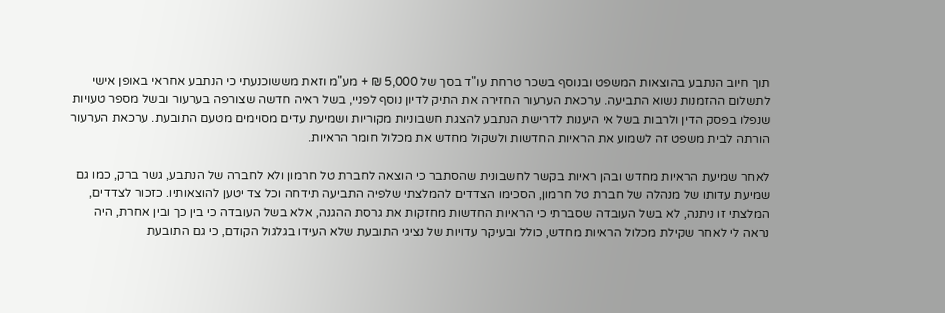תוך חיוב הנתבע בהוצאות המשפט ובנוסף בשכר טרחת עו"ד בסך של 5,000 ₪ + מע"מ וזאת מששוכנעתי כי הנתבע אחראי באופן אישי לתשלום ההזמנות נשוא התביעה. ערכאת הערעור החזירה את התיק לדיון נוסף לפניי, בשל ראיה חדשה שצורפה בערעור ובשל מספר טעויות שנפלו בפסק הדין ולרבות בשל אי היענות לדרישת הנתבע להצגת חשבוניות מקוריות ושמיעת עדים מסוימים מטעם התובעת. ערכאת הערעור הורתה לבית משפט זה לשמוע את הראיות החדשות ולשקול מחדש את מכלול חומר הראיות.

לאחר שמיעת הראיות מחדש ובהן ראיות בקשר לחשבונית שהסתבר כי הוצאה לחברת טל חרמון ולא לחברה של הנתבע, גשר ברק, כמו גם שמיעת עדותו של מנהלה של חברת טל חרמון, הסכימו הצדדים להמלצתי שלפיה התביעה תידחה וכל צד יטען להוצאותיו. כזכור לצדדים, המלצתי זו ניתנה, לא בשל העובדה שסברתי כי הראיות החדשות מחזקות את גרסת ההגנה, אלא בשל העובדה כי בין כך ובין אחרת, היה נראה לי לאחר שקילת מכלול הראיות מחדש, כולל ובעיקר עדויות של נציגי התובעת שלא העידו בגלגול הקודם, כי גם התובעת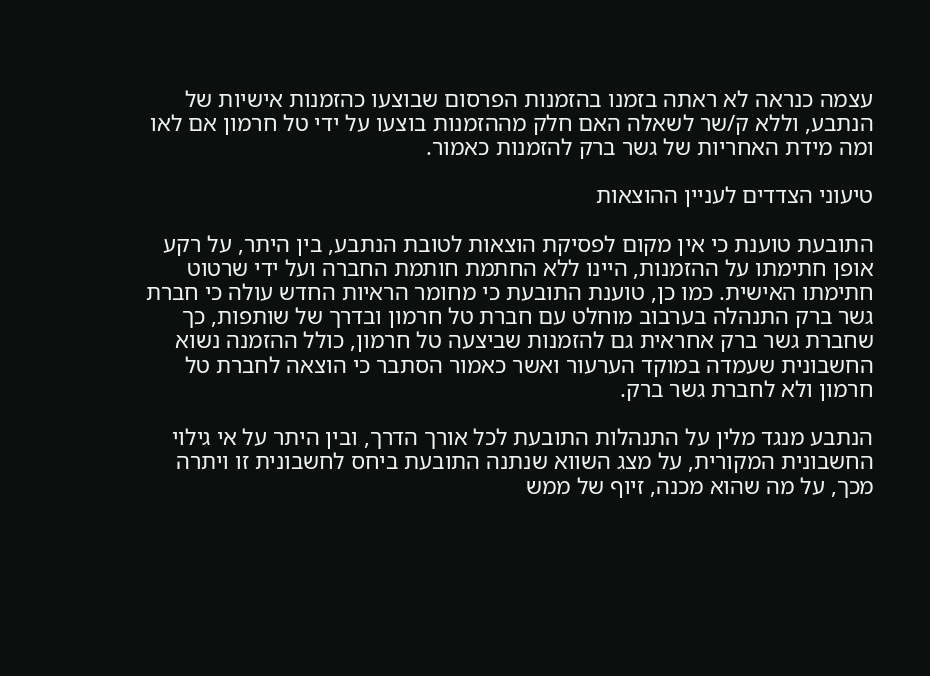עצמה כנראה לא ראתה בזמנו בהזמנות הפרסום שבוצעו כהזמנות אישיות של הנתבע, וללא ק/שר לשאלה האם חלק מההזמנות בוצעו על ידי טל חרמון אם לאו ומה מידת האחריות של גשר ברק להזמנות כאמור.

טיעוני הצדדים לעניין ההוצאות

התובעת טוענת כי אין מקום לפסיקת הוצאות לטובת הנתבע, בין היתר, על רקע אופן חתימתו על ההזמנות, היינו ללא החתמת חותמת החברה ועל ידי שרטוט חתימתו האישית. כמו כן, טוענת התובעת כי מחומר הראיות החדש עולה כי חברת גשר ברק התנהלה בערבוב מוחלט עם חברת טל חרמון ובדרך של שותפות, כך שחברת גשר ברק אחראית גם להזמנות שביצעה טל חרמון, כולל ההזמנה נשוא החשבונית שעמדה במוקד הערעור ואשר כאמור הסתבר כי הוצאה לחברת טל חרמון ולא לחברת גשר ברק.

הנתבע מנגד מלין על התנהלות התובעת לכל אורך הדרך, ובין היתר על אי גילוי החשבונית המקורית, על מצג השווא שנתנה התובעת ביחס לחשבונית זו ויתרה מכך, על מה שהוא מכנה, זיוף של ממש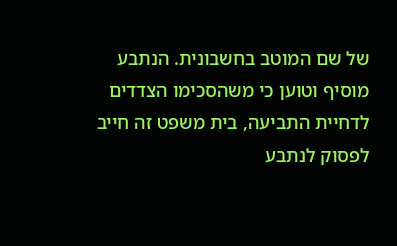של שם המוטב בחשבונית. הנתבע מוסיף וטוען כי משהסכימו הצדדים לדחיית התביעה, בית משפט זה חייב לפסוק לנתבע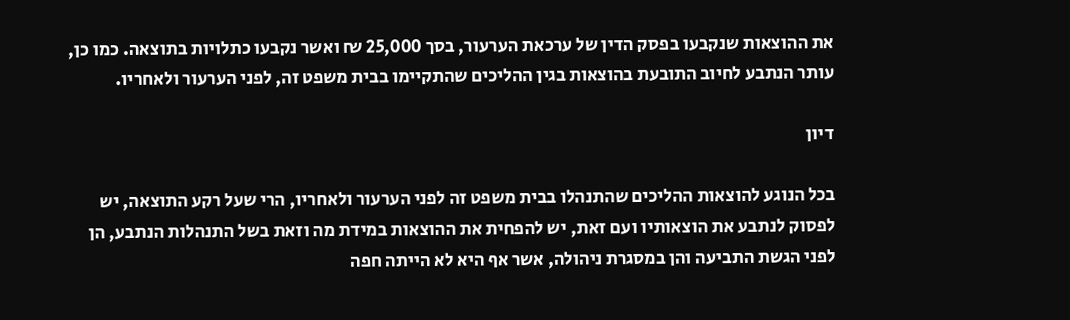את ההוצאות שנקבעו בפסק הדין של ערכאת הערעור, בסך 25,000 ₪ ואשר נקבעו כתלויות בתוצאה. כמו כן, עותר הנתבע לחיוב התובעת בהוצאות בגין ההליכים שהתקיימו בבית משפט זה, לפני הערעור ולאחריו.

דיון

בכל הנוגע להוצאות ההליכים שהתנהלו בבית משפט זה לפני הערעור ולאחריו, הרי שעל רקע התוצאה, יש לפסוק לנתבע את הוצאותיו ועם זאת, יש להפחית את ההוצאות במידת מה וזאת בשל התנהלות הנתבע, הן לפני הגשת התביעה והן במסגרת ניהולה, אשר אף היא לא הייתה חפה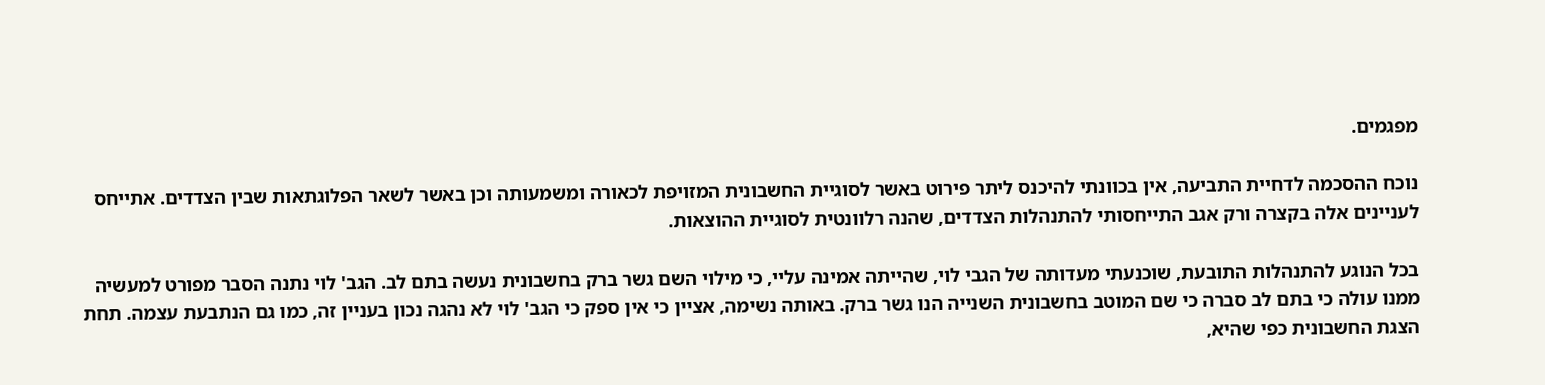מפגמים.

נוכח ההסכמה לדחיית התביעה, אין בכוונתי להיכנס ליתר פירוט באשר לסוגיית החשבונית המזויפת לכאורה ומשמעותה וכן באשר לשאר הפלוגתאות שבין הצדדים. אתייחס לעניינים אלה בקצרה ורק אגב התייחסותי להתנהלות הצדדים, שהנה רלוונטית לסוגיית ההוצאות.

בכל הנוגע להתנהלות התובעת, שוכנעתי מעדותה של הגבי לוי, שהייתה אמינה עליי, כי מילוי השם גשר ברק בחשבונית נעשה בתם לב. הגב' לוי נתנה הסבר מפורט למעשיה ממנו עולה כי בתם לב סברה כי שם המוטב בחשבונית השנייה הנו גשר ברק. באותה נשימה, אציין כי אין ספק כי הגב' לוי לא נהגה נכון בעניין זה, כמו גם הנתבעת עצמה. תחת הצגת החשבונית כפי שהיא,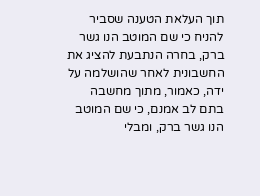תוך העלאת הטענה שסביר להניח כי שם המוטב הנו גשר ברק, בחרה הנתבעת להציג את החשבונית לאחר שהושלמה על ידה, כאמור, מתוך מחשבה בתם לב אמנם, כי שם המוטב הנו גשר ברק, ומבלי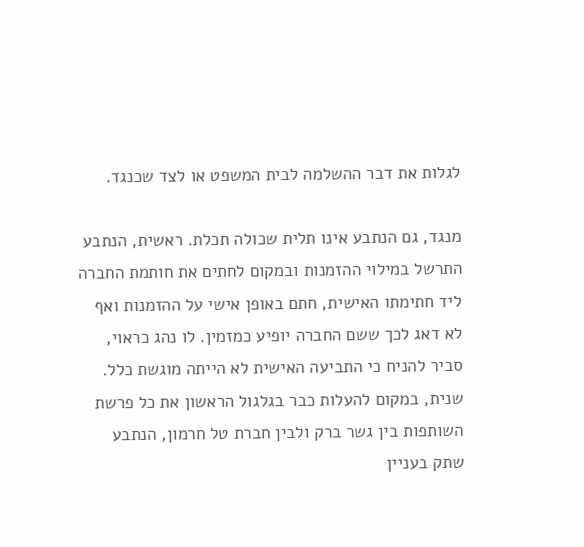לגלות את דבר ההשלמה לבית המשפט או לצד שכנגד.

מנגד, גם הנתבע אינו תלית שכולה תכלת. ראשית, הנתבע התרשל במילוי ההזמנות ובמקום לחתים את חותמת החברה ליד חתימתו האישית, חתם באופן אישי על ההזמנות ואף לא דאג לכך ששם החברה יופיע כמזמין. לו נהג כראוי, סביר להניח כי התביעה האישית לא הייתה מוגשת כלל. שנית, במקום להעלות כבר בגלגול הראשון את כל פרשת השותפות בין גשר ברק ולבין חברת טל חרמון, הנתבע שתק בעניין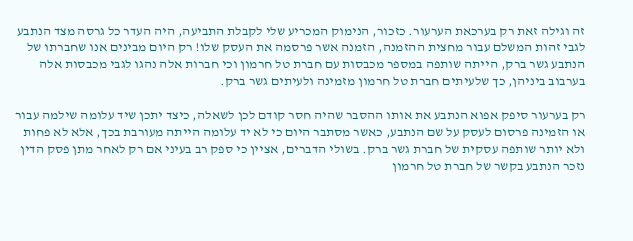זה וגילה זאת רק בערכאת הערעור. כזכור, הנימוק המכריע שלי לקבלת התביעה, היה העדר כל גרסה מצד הנתבע לגבי זהות המשלם עבור מחצית ההזמנה, הזמנה אשר פרסמה את העסק שלו! רק היום מבינים אנו שחברתו של הנתבע גשר ברק, הייתה שותפה במספר מכבסות עם חברת טל חרמון וכי חברות אלה נהגו לגבי מכבסות אלה בערבוב ביניהן, כך שלעיתים חברת טל חרמון מזמינה ולעיתים גשר ברק.

רק בערעור סיפק אפוא הנתבע את אותו ההסבר שהיה חסר קודם לכן לשאלה, כיצד יתכן שיד עלומה שילמה עבור או הזמינה פרסום לעסק על שם הנתבע, כאשר מסתבר היום כי לא יד עלומה הייתה מעורבת בכך, אלא לא פחות ולא יותר שותפה עסקית של חברת גשר ברק. בשולי הדברים, אציין כי ספק רב בעיני אם רק לאחר מתן פסק הדין נזכר הנתבע בקשר של חברת טל חרמון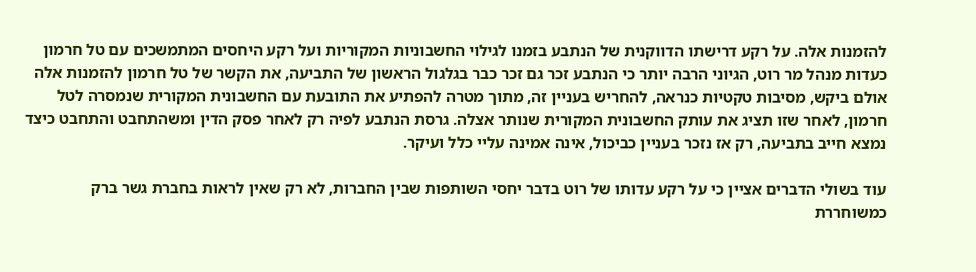להזמנות אלה. על רקע דרישתו הדווקנית של הנתבע בזמנו לגילוי החשבוניות המקוריות ועל רקע היחסים המתמשכים עם טל חרמון כעדות מנהל מר רוט, הגיוני הרבה יותר כי הנתבע זכר גם זכר כבר בגלגול הראשון של התביעה, את הקשר של טל חרמון להזמנות אלה אולם ביקש, מסיבות טקטיות כנראה, להחריש בעניין זה, מתוך מטרה להפתיע את התובעת עם החשבונית המקורית שנמסרה לטל חרמון, לאחר שזו תציג את עותק החשבונית המקורית שנותר אצלה. גרסת הנתבע לפיה רק לאחר פסק הדין ומשהתחבט והתחבט כיצד נמצא חייב בתביעה, רק אז נזכר בעניין כביכול, אינה אמינה עליי כלל ועיקר.

עוד בשולי הדברים אציין כי על רקע עדותו של רוט בדבר יחסי השותפות שבין החברות, לא רק שאין לראות בחברת גשר ברק כמשוחררת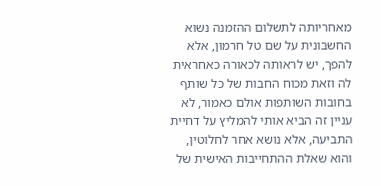מאחריותה לתשלום ההזמנה נשוא החשבונית על שם טל חרמון, אלא להפך, יש לראותה לכאורה כאחראית לה וזאת מכוח החבות של כל שותף בחובות השותפות אולם כאמור, לא עניין זה הביא אותי להמליץ על דחיית התביעה, אלא נושא אחר לחלוטין, והוא שאלת ההתחייבות האישית של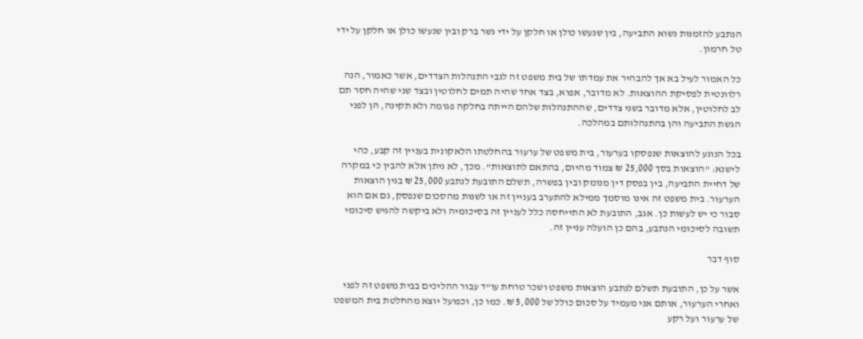הנתבע להזמנות נשוא התביעה, בין שנעשו כולן או חלקן על ידי גשר ברק ובין שנעשו כולן או חלקן על ידי טל חרמון.

כל האמור לעיל בא אך להבהיר את עמדתו של בית משפט זה לגבי התנהלות הצדדים, אשר כאמור, הנה רלוונטית לפסיקת ההוצאות. לא מדובר, אפוא, בצד אחד שהיה תמים לחלוטין ובצד שני שהיה חסר תם לב לחלוטין, אלא מדובר בשני צדדים, שההתנהלות שלהם הייתה בחלקה פגומה ולא תקינה, הן לפני הגשת התביעה והן בהתנהלותם במהלכה.

בכל הנוגע להוצאות שנפסקו בערעור, בית משפט של ערעור בהחלטתו הלאקונית בעניין זה קבע, כהי לישנא: "הוצאות בסך 25,000 ₪ צמוד מהיום, בהתאם לתוצאות". מכך, לא ניתן אלא להבין כי במקרה של דחיית התביעה, בין בפסק דין מנומק ובין בפשרה, תשלם התובעת לנתבע 25,000 ₪ בגין הוצאות הערעור. בית משפט זה אינו מוסמך ממילא להתערב בעניין זה או לשנות מהסכום שנפסק, גם אם הוא סבור כי יש לעשות כן. אגב, התובעת לא התייחסה כלל לעניין זה בסיכומיה ולא ביקשה להגיש סיכומי תשובה לסיכומי הנתבע, בהם כן הועלה עניין זה.

סוף דבר

אשר על כן, התובעת תשלם לנתבע הוצאות משפט ושכר טרחת עו"ד עבור ההליכים בבית משפט זה לפני ואחרי הערעור, אותם אני מעמיד על סכום כולל של 5,000 ₪. כמו כן, וכפועל יוצא מהחלטת בית המשפט של ערעור ועל רקע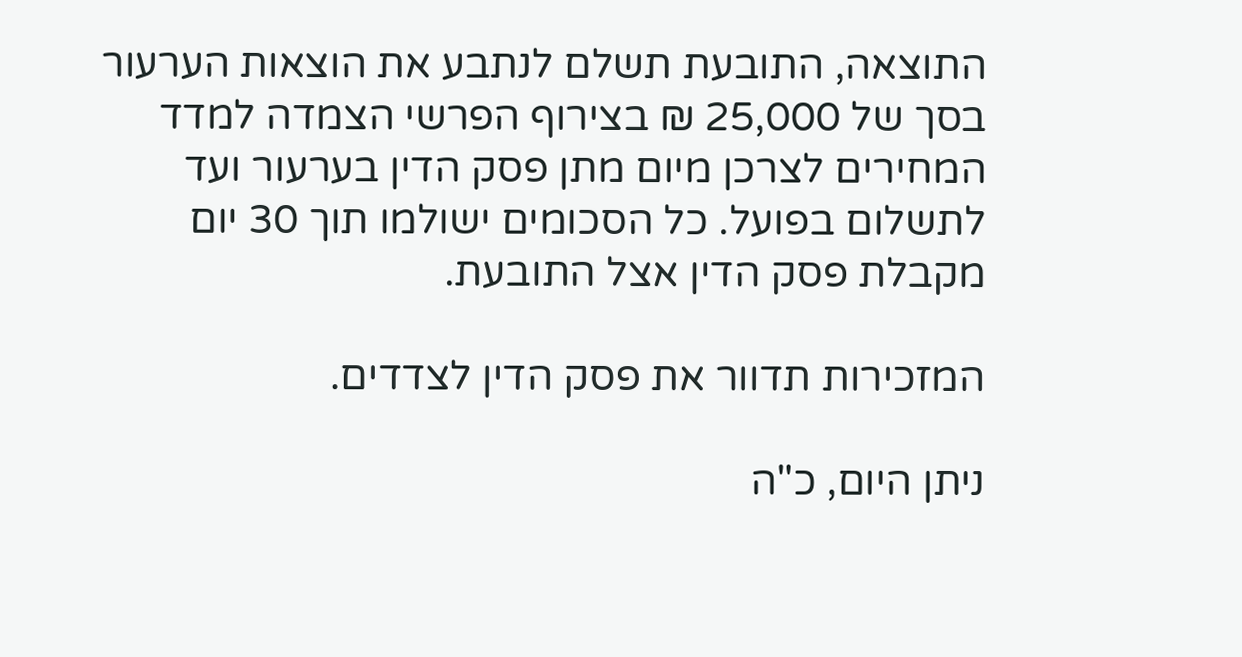התוצאה, התובעת תשלם לנתבע את הוצאות הערעור בסך של 25,000 ₪ בצירוף הפרשי הצמדה למדד המחירים לצרכן מיום מתן פסק הדין בערעור ועד לתשלום בפועל. כל הסכומים ישולמו תוך 30 יום מקבלת פסק הדין אצל התובעת.

המזכירות תדוור את פסק הדין לצדדים.

ניתן היום, כ"ה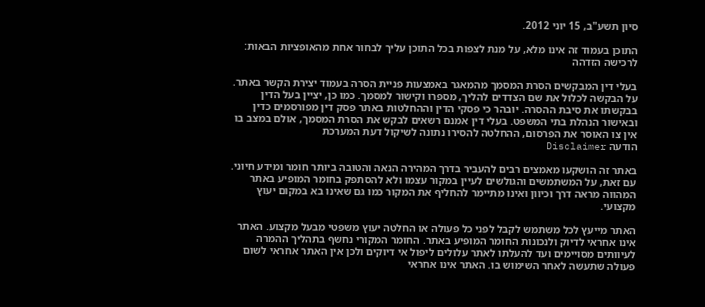סיון תשע"ב, 15 יוני 2012.

התוכן בעמוד זה אינו מלא, על מנת לצפות בכל התוכן עליך לבחור אחת מהאופציות הבאות:
לרכישה הזדהה

בעלי דין המבקשים הסרת המסמך מהמאגר באמצעות פניית הסרה בעמוד יצירת הקשר באתר. על הבקשה לכלול את שם הצדדים להליך, מספרו וקישור למסמך. כמו כן, יציין בעל הדין בבקשתו את סיבת ההסרה. יובהר כי פסקי הדין וההחלטות באתר פסק דין מפורסמים כדין ובאישור הנהלת בתי המשפט. בעלי דין אמנם רשאים לבקש את הסרת המסמך, אולם במצב בו אין צו האוסר את הפרסום, ההחלטה להסירו נתונה לשיקול דעת המערכת
הודעה Disclaimer

באתר זה הושקעו מאמצים רבים להעביר בדרך המהירה הנאה והטובה ביותר חומר ומידע חיוני. עם זאת, על המשתמשים והגולשים לעיין במקור עצמו ולא להסתפק בחומר המופיע באתר המהווה מראה דרך וכיוון ואינו מתיימר להחליף את המקור כמו גם שאינו בא במקום יעוץ מקצועי.

האתר מייעץ לכל משתמש לקבל לפני כל פעולה או החלטה יעוץ משפטי מבעל מקצוע. האתר אינו אחראי לדיוק ולנכונות החומר המופיע באתר. החומר המקורי נחשף בתהליך ההמרה לעיוותים מסויימים ועד להעלתו לאתר עלולים ליפול אי דיוקים ולכן אין האתר אחראי לשום פעולה שתעשה לאחר השימוש בו. האתר אינו אחראי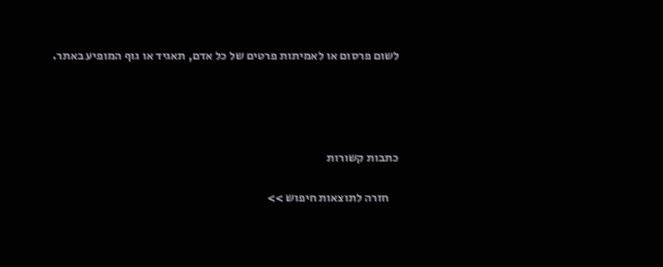לשום פרסום או לאמיתות פרטים של כל אדם, תאגיד או גוף המופיע באתר.




כתבות קשורות

    חזרה לתוצאות חיפוש >>